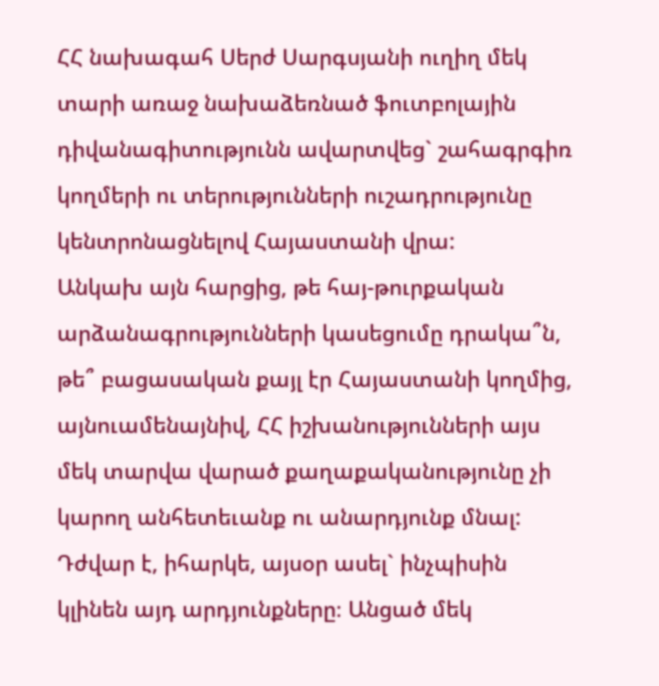ՀՀ նախագահ Սերժ Սարգսյանի ուղիղ մեկ տարի առաջ նախաձեռնած ֆուտբոլային դիվանագիտությունն ավարտվեց` շահագրգիռ կողմերի ու տերությունների ուշադրությունը կենտրոնացնելով Հայաստանի վրա:
Անկախ այն հարցից, թե հայ-թուրքական արձանագրությունների կասեցումը դրակա՞ն, թե՞ բացասական քայլ էր Հայաստանի կողմից, այնուամենայնիվ, ՀՀ իշխանությունների այս մեկ տարվա վարած քաղաքականությունը չի կարող անհետեւանք ու անարդյունք մնալ: Դժվար է, իհարկե, այսօր ասել` ինչպիսին կլինեն այդ արդյունքները։ Անցած մեկ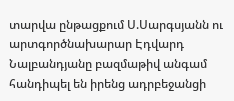տարվա ընթացքում Ս.Սարգսյանն ու արտգործնախարար Էդվարդ Նալբանդյանը բազմաթիվ անգամ հանդիպել են իրենց ադրբեջանցի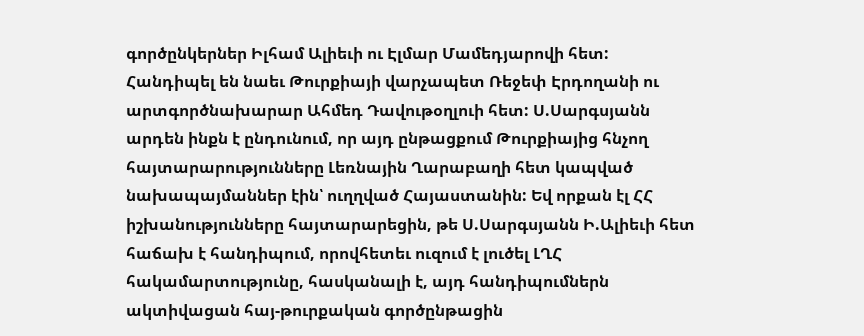գործընկերներ Իլհամ Ալիեւի ու Էլմար Մամեդյարովի հետ: Հանդիպել են նաեւ Թուրքիայի վարչապետ Ռեջեփ Էրդողանի ու արտգործնախարար Ահմեդ Դավութօղլուի հետ: Ս.Սարգսյանն արդեն ինքն է ընդունում, որ այդ ընթացքում Թուրքիայից հնչող հայտարարությունները Լեռնային Ղարաբաղի հետ կապված նախապայմաններ էին՝ ուղղված Հայաստանին: Եվ որքան էլ ՀՀ իշխանությունները հայտարարեցին, թե Ս.Սարգսյանն Ի.Ալիեւի հետ հաճախ է հանդիպում, որովհետեւ ուզում է լուծել ԼՂՀ հակամարտությունը, հասկանալի է, այդ հանդիպումներն ակտիվացան հայ-թուրքական գործընթացին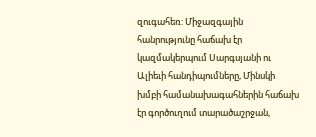զուգահեռ: Միջազգային հանրությունը հաճախ էր կազմակերպում Սարգսյանի ու Ալիեւի հանդիպումները, Մինսկի խմբի համանախագահներին հաճախ էր գործուղում տարածաշրջան,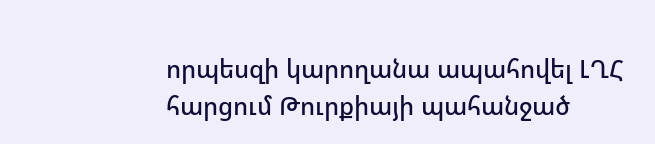որպեսզի կարողանա ապահովել ԼՂՀ հարցում Թուրքիայի պահանջած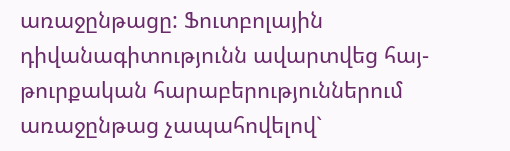առաջընթացը: Ֆուտբոլային դիվանագիտությունն ավարտվեց հայ-թուրքական հարաբերություններում առաջընթաց չապահովելով`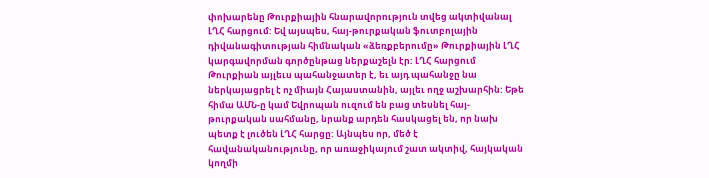փոխարենը Թուրքիային հնարավորություն տվեց ակտիվանալ ԼՂՀ հարցում: Եվ այսպես, հայ-թուրքական ֆուտբոլային դիվանագիտության հիմնական «ձեռքբերումը» Թուրքիային ԼՂՀ կարգավորման գործընթաց ներքաշելն էր: ԼՂՀ հարցում Թուրքիան այլեւս պահանջատեր է, եւ այդ պահանջը նա ներկայացրել է ոչ միայն Հայաստանին, այլեւ ողջ աշխարհին: Եթե հիմա ԱՄՆ-ը կամ Եվրոպան ուզում են բաց տեսնել հայ-թուրքական սահմանը, նրանք արդեն հասկացել են, որ նախ պետք է լուծեն ԼՂՀ հարցը: Այնպես որ, մեծ է հավանականությունը, որ առաջիկայում շատ ակտիվ, հայկական կողմի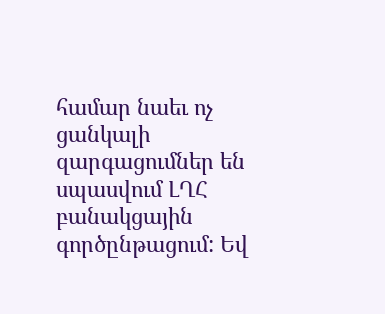համար նաեւ ոչ ցանկալի զարգացումներ են սպասվում ԼՂՀ բանակցային գործընթացում: Եվ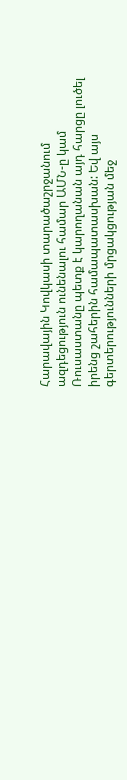Հարավային Կովկասի տարածաշրջանում ազդեցություն ունենալու համար ԱՄՆ-ը կամ Ռուսաստանը պետք է կարողանան այդ հարցը լուծել իրենց շահերին համապատասխան: Եվ այս գերտերությունների մրցակցության մեջ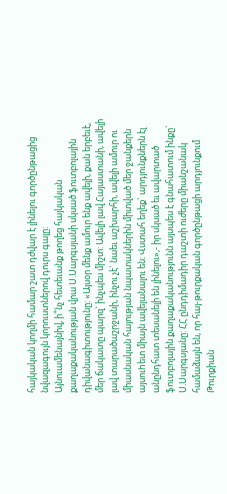հայկական կողմի համար շատ դժվար է լինելու գործընթացից նվազագույն կորուստներով դուրս գալը:
Այնուամենայնիվ, ի՞նչ հետեւանք թողեց հայկական քաղաքականության վրա Ս.Սարգսյանի սկսած ֆուտբոլային դիվանագիտությունը: «Այսօր մենք ամուր ենք ավելի, քան երբեւէ, մեր ճակատը պարզ` ինչպես միշտ: Ավելի լավ Հայաստանի, ավելի լավ տարածաշրջանի, ինչու չէ` նաեւ աշխարհի, ավելի ամուր ու միասնական հայության նպատակներին միտված մեր ջանքերն այսուhետ միայն ավելանալու են: Վստահ եղեք` արդյունքներն էլ անընդհատ տեսանելի են լինելու»,- իր սկսած եւ ավարտած ֆուտբոլային քաղաքականությունն այսպես է գնահատում ինքը` Ս.Սարգսյանը: ՀՀ ընդդիմադիր դաշտի ուժերը միանշանակ համաձայն են, որ հայ-թուրքական գործընթացի արդյունքում Թուրքիան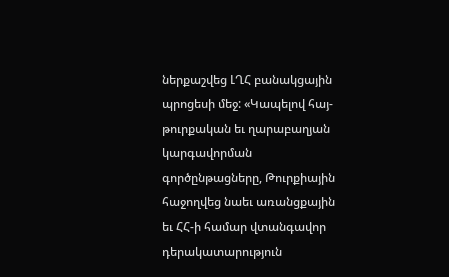ներքաշվեց ԼՂՀ բանակցային պրոցեսի մեջ: «Կապելով հայ-թուրքական եւ ղարաբաղյան կարգավորման գործընթացները, Թուրքիային հաջողվեց նաեւ առանցքային եւ ՀՀ-ի համար վտանգավոր դերակատարություն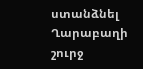ստանձնել Ղարաբաղի շուրջ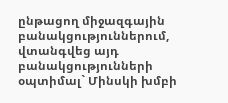ընթացող միջազգային բանակցություններում, վտանգվեց այդ բանակցությունների օպտիմալ` Մինսկի խմբի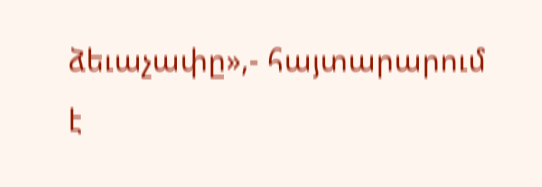ձեւաչափը»,- հայտարարում է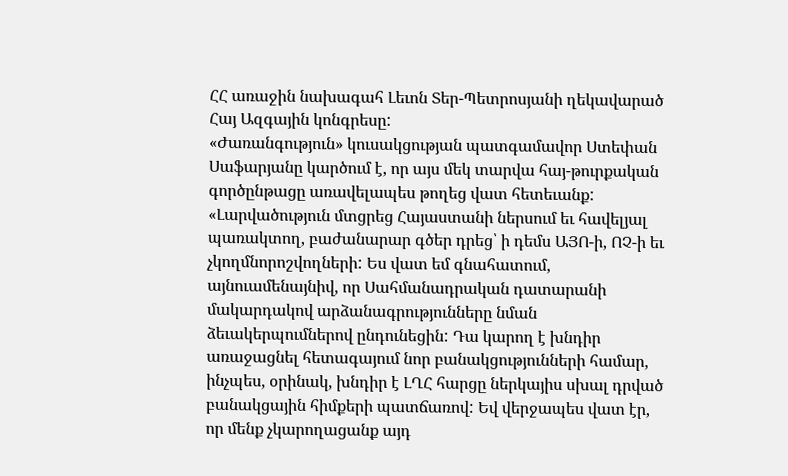ՀՀ առաջին նախագահ Լեւոն Տեր-Պետրոսյանի ղեկավարած Հայ Ազգային կոնգրեսը:
«Ժառանգություն» կուսակցության պատգամավոր Ստեփան Սաֆարյանը կարծում է, որ այս մեկ տարվա հայ-թուրքական գործընթացը առավելապես թողեց վատ հետեւանք: «Լարվածություն մտցրեց Հայաստանի ներսում եւ հավելյալ պառակտող, բաժանարար գծեր դրեց՝ ի դեմս ԱՅՈ-ի, ՈՉ-ի եւ չկողմնորոշվողների: Ես վատ եմ գնահատում, այնուամենայնիվ, որ Սահմանադրական դատարանի մակարդակով արձանագրությունները նման ձեւակերպումներով ընդունեցին: Դա կարող է խնդիր առաջացնել հետագայում նոր բանակցությունների համար, ինչպես, օրինակ, խնդիր է ԼՂՀ հարցը ներկայիս սխալ դրված բանակցային հիմքերի պատճառով: Եվ վերջապես վատ էր, որ մենք չկարողացանք այդ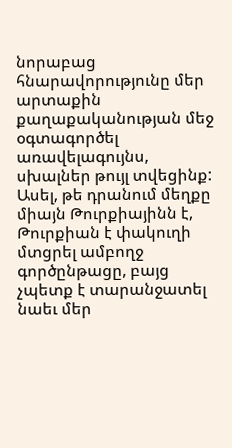նորաբաց հնարավորությունը մեր արտաքին քաղաքականության մեջ օգտագործել առավելագույնս, սխալներ թույլ տվեցինք: Ասել, թե դրանում մեղքը միայն Թուրքիայինն է, Թուրքիան է փակուղի մտցրել ամբողջ գործընթացը, բայց չպետք է տարանջատել նաեւ մեր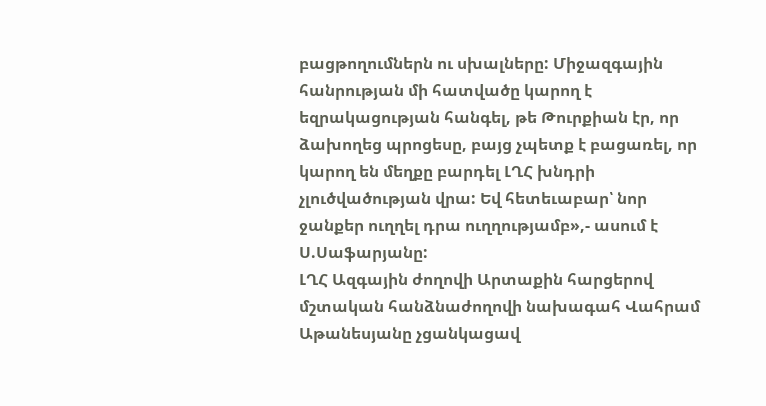բացթողումներն ու սխալները: Միջազգային հանրության մի հատվածը կարող է եզրակացության հանգել, թե Թուրքիան էր, որ ձախողեց պրոցեսը, բայց չպետք է բացառել, որ կարող են մեղքը բարդել ԼՂՀ խնդրի չլուծվածության վրա: Եվ հետեւաբար՝ նոր ջանքեր ուղղել դրա ուղղությամբ»,- ասում է Ս.Սաֆարյանը:
ԼՂՀ Ազգային ժողովի Արտաքին հարցերով մշտական հանձնաժողովի նախագահ Վահրամ Աթանեսյանը չցանկացավ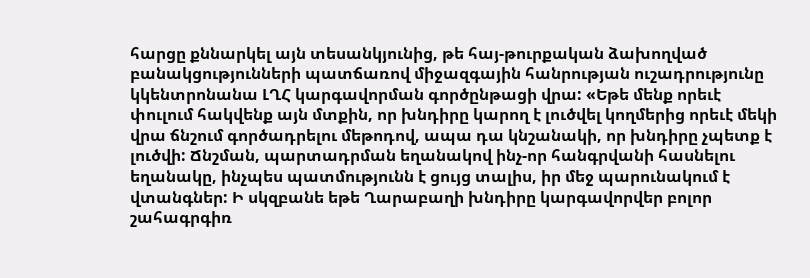հարցը քննարկել այն տեսանկյունից, թե հայ-թուրքական ձախողված բանակցությունների պատճառով միջազգային հանրության ուշադրությունը կկենտրոնանա ԼՂՀ կարգավորման գործընթացի վրա: «Եթե մենք որեւէ փուլում հակվենք այն մտքին, որ խնդիրը կարող է լուծվել կողմերից որեւէ մեկի վրա ճնշում գործադրելու մեթոդով, ապա դա կնշանակի, որ խնդիրը չպետք է լուծվի: Ճնշման, պարտադրման եղանակով ինչ-որ հանգրվանի հասնելու եղանակը, ինչպես պատմությունն է ցույց տալիս, իր մեջ պարունակում է վտանգներ: Ի սկզբանե եթե Ղարաբաղի խնդիրը կարգավորվեր բոլոր շահագրգիռ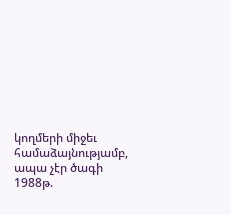կողմերի միջեւ համաձայնությամբ, ապա չէր ծագի 1988թ.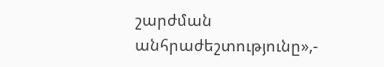շարժման անհրաժեշտությունը»,-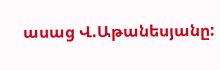ասաց Վ.Աթանեսյանը: